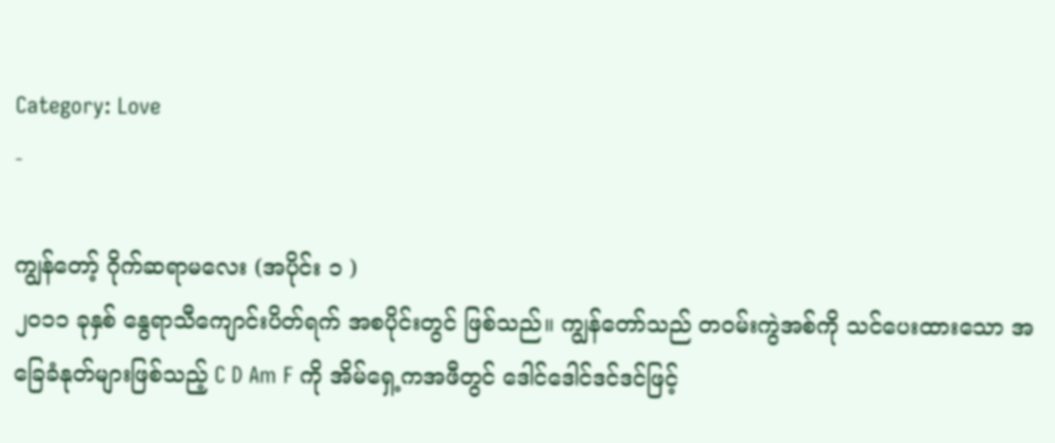Category: Love
-

ကျွန်တော့် ဂိုက်ဆရာမလေး (အပိုင်း ၁ )
၂၀၁၁ ခုနှစ် နွေရာသီကျောင်းပိတ်ရက် အစပိုင်းတွင် ဖြစ်သည်။ ကျွန်တော်သည် တဝမ်းကွဲအစ်ကို သင်ပေးထားသော အခြေခံနုတ်များဖြစ်သည့် C D Am F ကို အိမ်ရှေ့ကအဖီတွင် ဒေါင်ဒေါင်ဒင်ဒင်ဖြင့်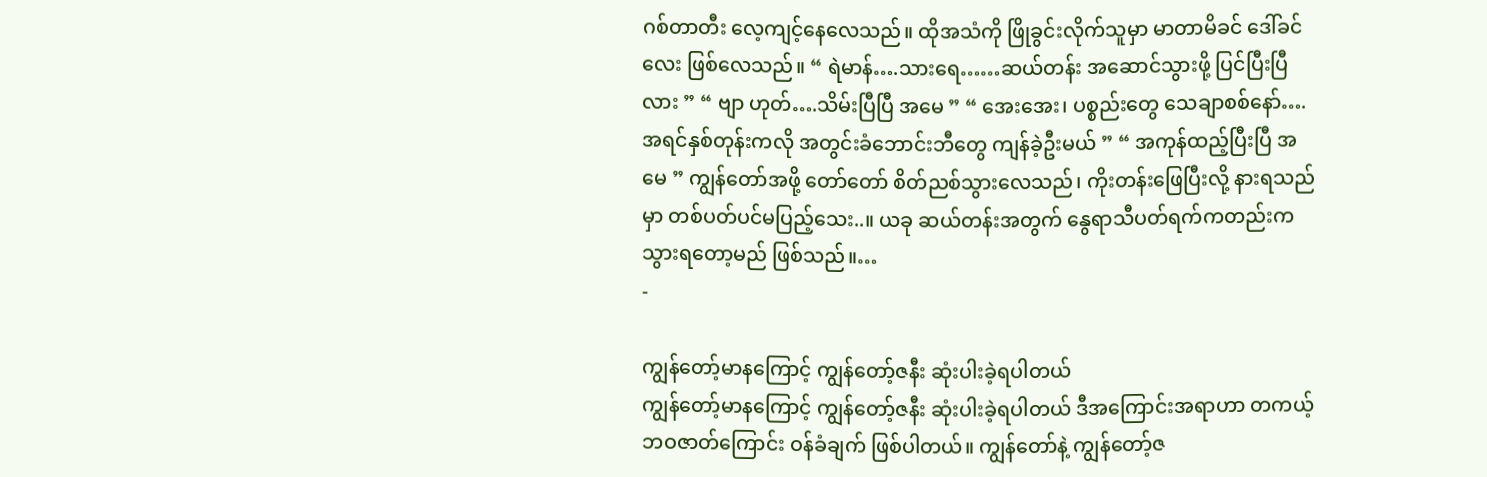ဂစ်တာတီး လေ့ကျင့်နေလေသည်။ ထိုအသံကို ဖြိုခွင်းလိုက်သူမှာ မာတာမိခင် ဒေါ်ခင်လေး ဖြစ်လေသည်။ “ ရဲမာန်….သားရေ……ဆယ်တန်း အဆောင်သွားဖို့ ပြင်ပြီးပြီလား ” “ ဗျာ ဟုတ်….သိမ်းပြီပြီ အမေ ” “ အေးအေး၊ ပစ္စည်းတွေ သေချာစစ်နော်….အရင်နှစ်တုန်းကလို အတွင်းခံဘောင်းဘီတွေ ကျန်ခဲ့ဦးမယ် ” “ အကုန်ထည့်ပြီးပြီ အမေ ” ကျွန်တော်အဖို့ တော်တော် စိတ်ညစ်သွားလေသည်၊ ကိုးတန်းဖြေပြီးလို့ နားရသည်မှာ တစ်ပတ်ပင်မပြည့်သေး..။ ယခု ဆယ်တန်းအတွက် နွေရာသီပတ်ရက်ကတည်းက သွားရတော့မည် ဖြစ်သည်။…
-

ကျွန်တော့်မာနကြောင့် ကျွန်တော့်ဇနီး ဆုံးပါးခဲ့ရပါတယ်
ကျွန်တော့်မာနကြောင့် ကျွန်တော့်ဇနီး ဆုံးပါးခဲ့ရပါတယ် ဒီအကြောင်းအရာဟာ တကယ့်ဘဝဇာတ်ကြောင်း ဝန်ခံချက် ဖြစ်ပါတယ်။ ကျွန်တော်နဲ့ ကျွန်တော့်ဇ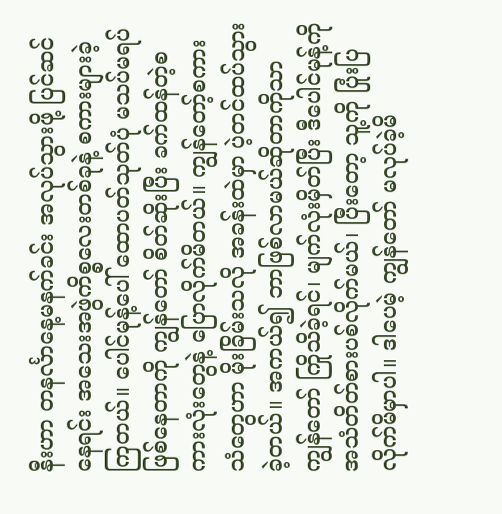နီးဟာ တနင်္လာနေ့မနက်ခင်း အလုပ်သွားဖို့ ပြင်ဆင်နေရင်း အသေးအဖွဲကိစ္စလေးတစ်ခုနဲ့ စကားများခဲ့ကြတယ်။ ပေါင်မုန့်ပေါ် ထောပတ်သုတ်ပုံ မသပ်မရပ်ဖြစ်နေတာကို ကျွန်တော် စိတ်ဆိုးပြီး ခက်ထန်တဲ့စကားလုံးတွေနဲ့ ပြောလိုက်မိတယ်။ ကျွန်တော့်စကားသံတွေဟာ မိုးခြိမ်းသလို အခန်းထဲမှာ ပဲ့တင်ထပ်သွားခဲ့တယ်။ အကယ်၍ ဘာဖြစ်လာမယ်ဆိုတာကိုသာ ကျွန်တော် ကြိုသိခဲ့ရင်၊ မျက်လုံးမှိတ်ပြီး ဒီပေါင်မုန့်ကို အသံတိတ်စားပစ်လိုက်မယ်၊ ပြီးတော့ သူ့ကို ပြုံးပြလိုက်မိမှာပါ။ ဒါပေမဲ့ ကျွန်တော် မလုပ်ခဲ့မိ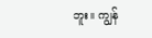ဘူး။ ကျွန်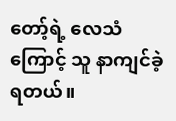တော့်ရဲ့ လေသံကြောင့် သူ နာကျင်ခဲ့ရတယ်။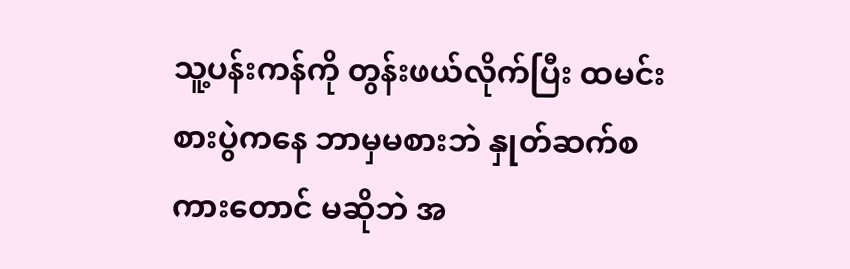သူ့ပန်းကန်ကို တွန်းဖယ်လိုက်ပြီး ထမင်းစားပွဲကနေ ဘာမှမစားဘဲ နှုတ်ဆက်စကားတောင် မဆိုဘဲ အ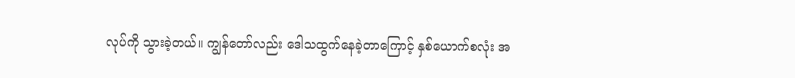လုပ်ကို သွားခဲ့တယ်။ ကျွန်တော်လည်း ဒေါသထွက်နေခဲ့တာကြောင့် နှစ်ယောက်စလုံး အ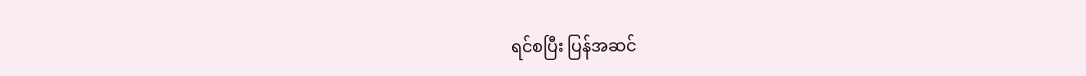ရင်စပြီး ပြန်အဆင်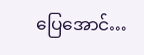ပြေအောင်…